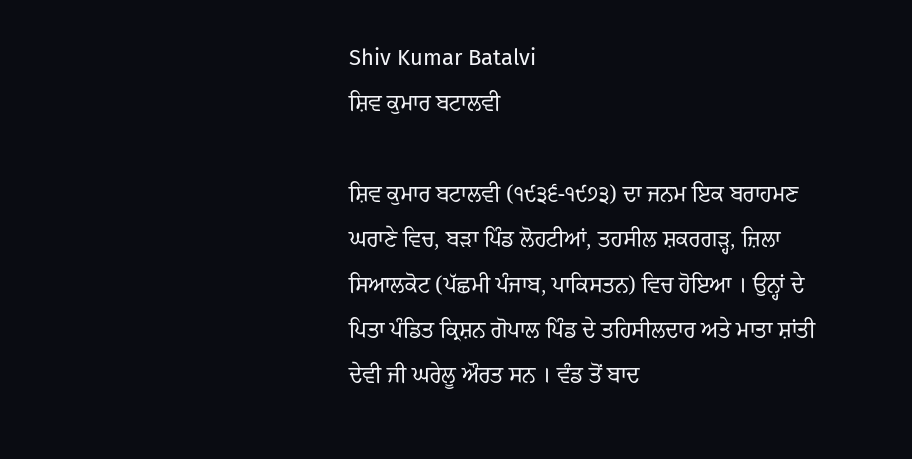Shiv Kumar Batalvi
ਸ਼ਿਵ ਕੁਮਾਰ ਬਟਾਲਵੀ

ਸ਼ਿਵ ਕੁਮਾਰ ਬਟਾਲਵੀ (੧੯੩੬-੧੯੭੩) ਦਾ ਜਨਮ ਇਕ ਬਰਾਹਮਣ ਘਰਾਣੇ ਵਿਚ, ਬੜਾ ਪਿੰਡ ਲੋਹਟੀਆਂ, ਤਹਸੀਲ ਸ਼ਕਰਗੜ੍ਹ, ਜ਼ਿਲਾ ਸਿਆਲਕੋਟ (ਪੱਛਮੀ ਪੰਜਾਬ, ਪਾਕਿਸਤਨ) ਵਿਚ ਹੋਇਆ । ਉਨ੍ਹਾਂ ਦੇ ਪਿਤਾ ਪੰਡਿਤ ਕ੍ਰਿਸ਼ਨ ਗੋਪਾਲ ਪਿੰਡ ਦੇ ਤਹਿਸੀਲਦਾਰ ਅਤੇ ਮਾਤਾ ਸ਼ਾਂਤੀ ਦੇਵੀ ਜੀ ਘਰੇਲੂ ਔਰਤ ਸਨ । ਵੰਡ ਤੋਂ ਬਾਦ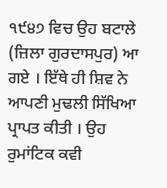੧੯੪੭ ਵਿਚ ਉਹ ਬਟਾਲੇ (ਜ਼ਿਲਾ ਗੁਰਦਾਸਪੁਰ) ਆ ਗਏ । ਇੱਥੇ ਹੀ ਸ਼ਿਵ ਨੇ ਆਪਣੀ ਮੁਢਲੀ ਸਿੱਖਿਆ ਪ੍ਰਾਪਤ ਕੀਤੀ । ਉਹ ਰੁਮਾਂਟਿਕ ਕਵੀ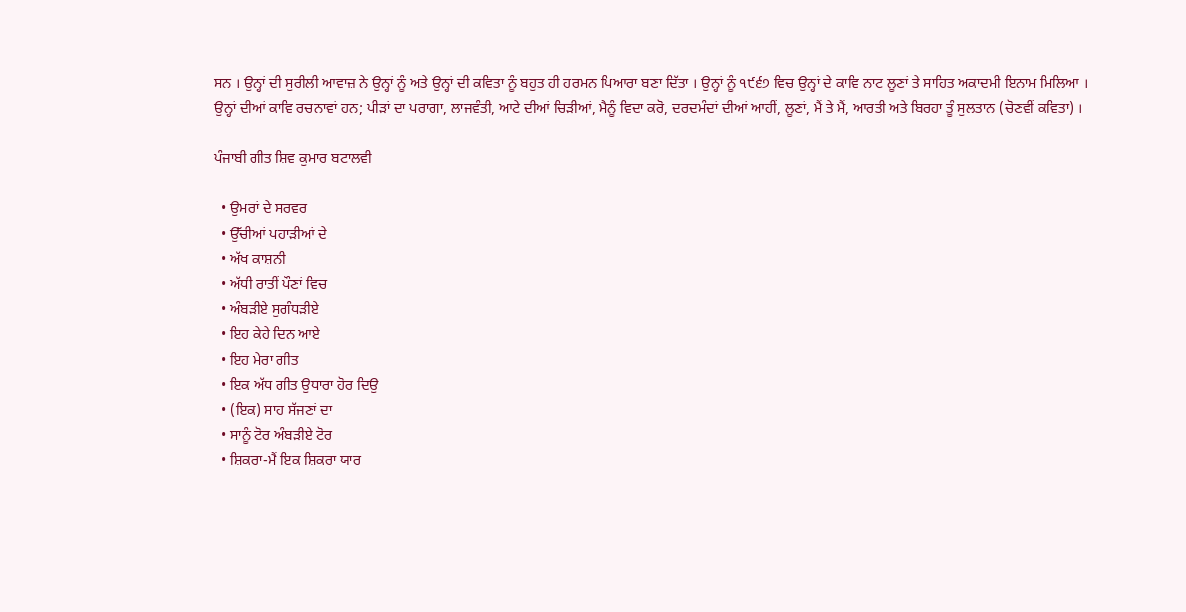ਸਨ । ਉਨ੍ਹਾਂ ਦੀ ਸੁਰੀਲੀ ਆਵਾਜ਼ ਨੇ ਉਨ੍ਹਾਂ ਨੂੰ ਅਤੇ ਉਨ੍ਹਾਂ ਦੀ ਕਵਿਤਾ ਨੂੰ ਬਹੁਤ ਹੀ ਹਰਮਨ ਪਿਆਰਾ ਬਣਾ ਦਿੱਤਾ । ਉਨ੍ਹਾਂ ਨੂੰ ੧੯੬੭ ਵਿਚ ਉਨ੍ਹਾਂ ਦੇ ਕਾਵਿ ਨਾਟ ਲੂਣਾਂ ਤੇ ਸਾਹਿਤ ਅਕਾਦਮੀ ਇਨਾਮ ਮਿਲਿਆ । ਉਨ੍ਹਾਂ ਦੀਆਂ ਕਾਵਿ ਰਚਨਾਵਾਂ ਹਨ; ਪੀੜਾਂ ਦਾ ਪਰਾਗਾ, ਲਾਜਵੰਤੀ, ਆਟੇ ਦੀਆਂ ਚਿੜੀਆਂ, ਮੈਨੂੰ ਵਿਦਾ ਕਰੋ, ਦਰਦਮੰਦਾਂ ਦੀਆਂ ਆਹੀਂ, ਲੂਣਾਂ, ਮੈਂ ਤੇ ਮੈਂ, ਆਰਤੀ ਅਤੇ ਬਿਰਹਾ ਤੂੰ ਸੁਲਤਾਨ (ਚੋਣਵੀਂ ਕਵਿਤਾ) ।

ਪੰਜਾਬੀ ਗੀਤ ਸ਼ਿਵ ਕੁਮਾਰ ਬਟਾਲਵੀ

  • ਉਮਰਾਂ ਦੇ ਸਰਵਰ
  • ਉੱਚੀਆਂ ਪਹਾੜੀਆਂ ਦੇ
  • ਅੱਖ ਕਾਸ਼ਨੀ
  • ਅੱਧੀ ਰਾਤੀਂ ਪੌਣਾਂ ਵਿਚ
  • ਅੰਬੜੀਏ ਸੁਗੰਧੜੀਏ
  • ਇਹ ਕੇਹੇ ਦਿਨ ਆਏ
  • ਇਹ ਮੇਰਾ ਗੀਤ
  • ਇਕ ਅੱਧ ਗੀਤ ਉਧਾਰਾ ਹੋਰ ਦਿਉ
  • (ਇਕ) ਸਾਹ ਸੱਜਣਾਂ ਦਾ
  • ਸਾਨੂੰ ਟੋਰ ਅੰਬੜੀਏ ਟੋਰ
  • ਸ਼ਿਕਰਾ-ਮੈਂ ਇਕ ਸ਼ਿਕਰਾ ਯਾਰ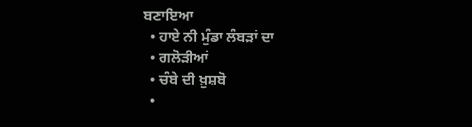ਬਣਾਇਆ
  • ਹਾਏ ਨੀ ਮੁੰਡਾ ਲੰਬੜਾਂ ਦਾ
  • ਗਲੋੜੀਆਂ
  • ਚੰਬੇ ਦੀ ਖ਼ੁਸ਼ਬੋ
  •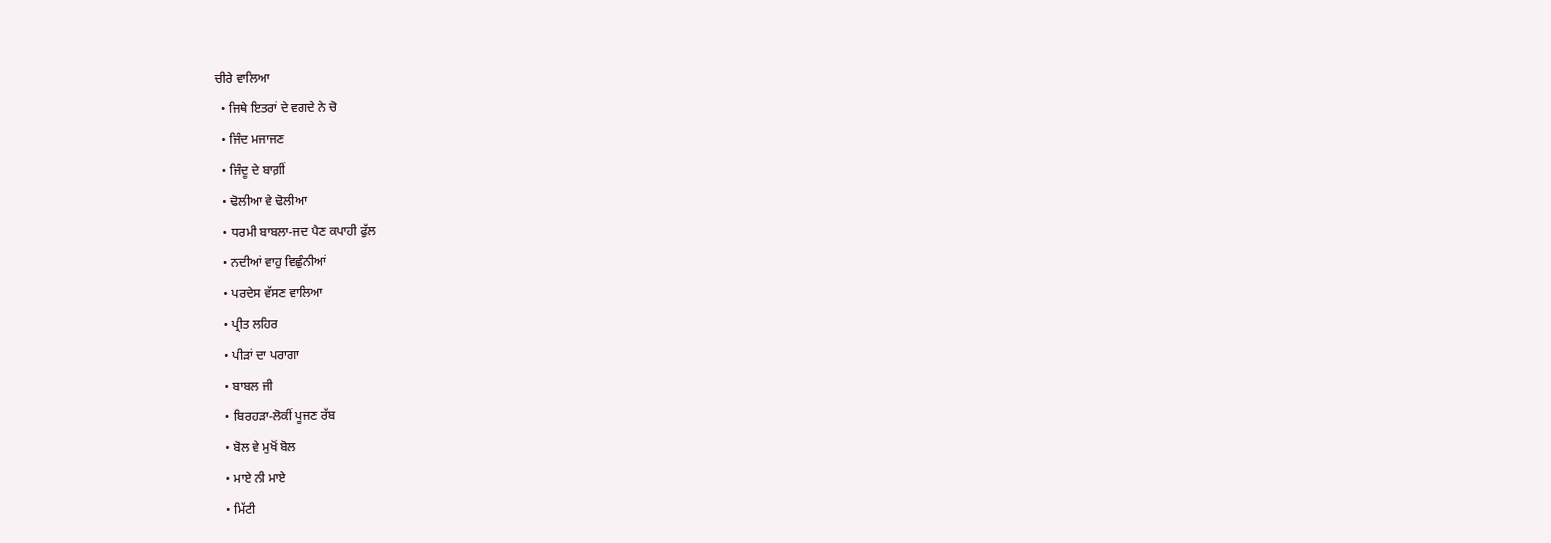ਚੀਰੇ ਵਾਲਿਆ
  • ਜਿਥੇ ਇਤਰਾਂ ਦੇ ਵਗਦੇ ਨੇ ਚੋ
  • ਜਿੰਦ ਮਜਾਜਣ
  • ਜਿੰਦੂ ਦੇ ਬਾਗ਼ੀਂ
  • ਢੋਲੀਆ ਵੇ ਢੋਲੀਆ
  • ਧਰਮੀ ਬਾਬਲਾ-ਜਦ ਪੈਣ ਕਪਾਹੀ ਫੁੱਲ
  • ਨਦੀਆਂ ਵਾਹੁ ਵਿਛੁੰਨੀਆਂ
  • ਪਰਦੇਸ ਵੱਸਣ ਵਾਲਿਆ
  • ਪ੍ਰੀਤ ਲਹਿਰ
  • ਪੀੜਾਂ ਦਾ ਪਰਾਗਾ
  • ਬਾਬਲ ਜੀ
  • ਬਿਰਹੜਾ-ਲੋਕੀਂ ਪੂਜਣ ਰੱਬ
  • ਬੋਲ ਵੇ ਮੁਖੋਂ ਬੋਲ
  • ਮਾਏ ਨੀ ਮਾਏ
  • ਮਿੱਟੀ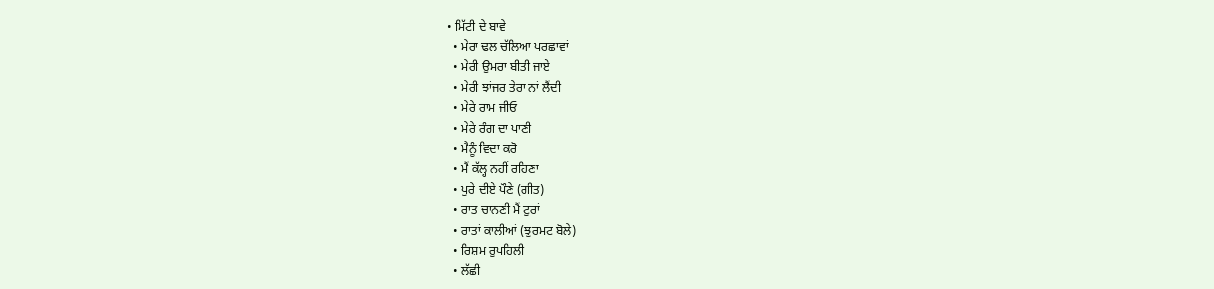• ਮਿੱਟੀ ਦੇ ਬਾਵੇ
  • ਮੇਰਾ ਢਲ ਚੱਲਿਆ ਪਰਛਾਵਾਂ
  • ਮੇਰੀ ਉਮਰਾ ਬੀਤੀ ਜਾਏ
  • ਮੇਰੀ ਝਾਂਜਰ ਤੇਰਾ ਨਾਂ ਲੈਂਦੀ
  • ਮੇਰੇ ਰਾਮ ਜੀਓ
  • ਮੇਰੇ ਰੰਗ ਦਾ ਪਾਣੀ
  • ਮੈਨੂੰ ਵਿਦਾ ਕਰੋ
  • ਮੈਂ ਕੱਲ੍ਹ ਨਹੀਂ ਰਹਿਣਾ
  • ਪੁਰੇ ਦੀਏ ਪੌਣੇ (ਗੀਤ)
  • ਰਾਤ ਚਾਨਣੀ ਮੈਂ ਟੁਰਾਂ
  • ਰਾਤਾਂ ਕਾਲੀਆਂ (ਝੁਰਮਟ ਬੋਲੇ)
  • ਰਿਸ਼ਮ ਰੁਪਹਿਲੀ
  • ਲੱਛੀ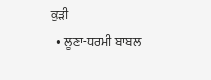ਕੁੜੀ
  • ਲੂਣਾ-ਧਰਮੀ ਬਾਬਲ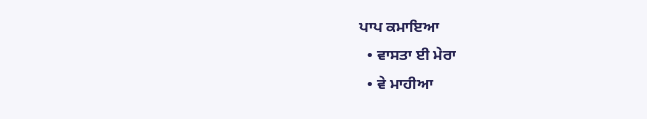ਪਾਪ ਕਮਾਇਆ
  • ਵਾਸਤਾ ਈ ਮੇਰਾ
  • ਵੇ ਮਾਹੀਆ